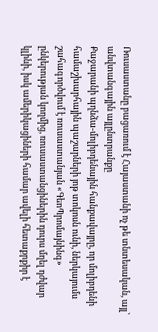Ռուսաստանը բացառում է Հայաստանի ոչ թե տնտեսական, այլ՝ անվտանգային այլընտրանքը
Քաջարանի պղնձա-մոլիբդենային հանքավայրը, որ մոլիբդենի համաշխարհային պաշարների յոթ տոկոսն ունի, ներկայումս շահագործվում է ռուսաստանյան «ԳեոՊրոմայնինգ» ընկերության կողմից, ռուսաստանցիներին դուրս մղել դժվար կլինի, իսկ ամերիկացիների համար ավելի հետաքրքիր է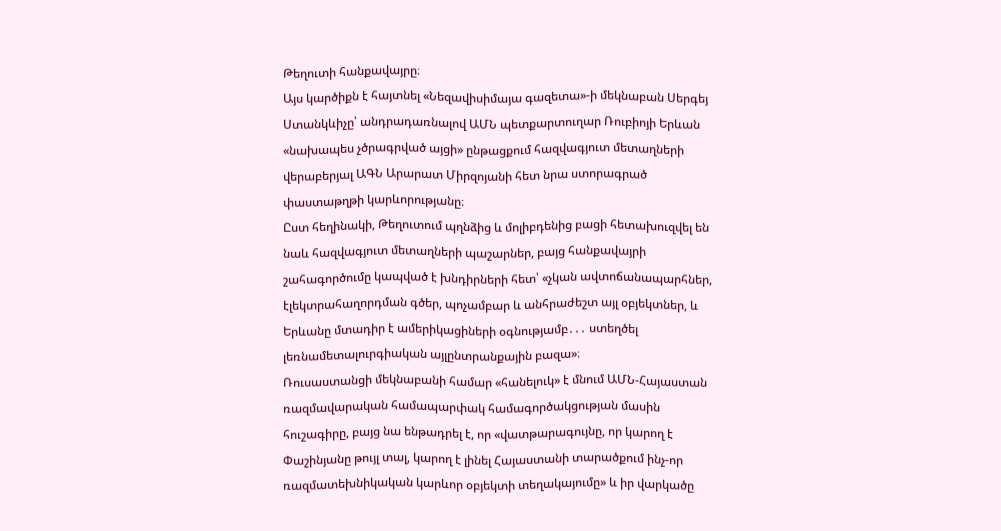Թեղուտի հանքավայրը։
Այս կարծիքն է հայտնել «Նեզավիսիմայա գազետա»-ի մեկնաբան Սերգեյ Ստանկևիչը՝ անդրադառնալով ԱՄՆ պետքարտուղար Ռուբիոյի Երևան «նախապես չծրագրված այցի» ընթացքում հազվագյուտ մետաղների վերաբերյալ ԱԳՆ Արարատ Միրզոյանի հետ նրա ստորագրած փաստաթղթի կարևորությանը։
Ըստ հեղինակի, Թեղուտում պղնձից և մոլիբդենից բացի հետախուզվել են նաև հազվագյուտ մետաղների պաշարներ, բայց հանքավայրի շահագործումը կապված է խնդիրների հետ՝ «չկան ավտոճանապարհներ, էլեկտրահաղորդման գծեր, պոչամբար և անհրաժեշտ այլ օբյեկտներ, և Երևանը մտադիր է ամերիկացիների օգնությամբ․․․ ստեղծել լեռնամետալուրգիական այլընտրանքային բազա»։
Ռուսաստանցի մեկնաբանի համար «հանելուկ» է մնում ԱՄՆ-Հայաստան ռազմավարական համապարփակ համագործակցության մասին հուշագիրը, բայց նա ենթադրել է, որ «վատթարագույնը, որ կարող է Փաշինյանը թույլ տալ, կարող է լինել Հայաստանի տարածքում ինչ-որ ռազմատեխնիկական կարևոր օբյեկտի տեղակայումը» և իր վարկածը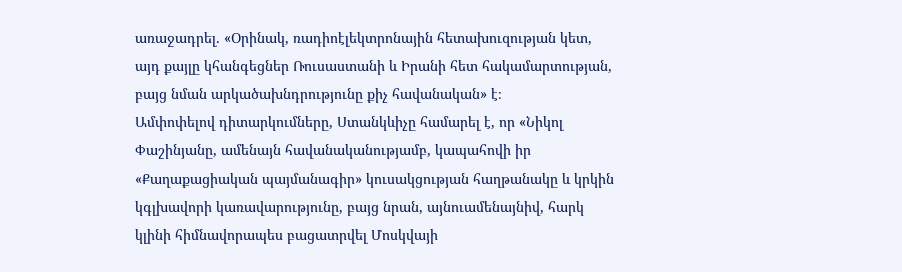առաջադրել․ «Օրինակ, ռադիոէլեկտրոնային հետախուզության կետ, այդ քայլը կհանգեցներ Ռուսաստանի և Իրանի հետ հակամարտության, բայց նման արկածախնդրությունը քիչ հավանական» է։
Ամփոփելով դիտարկումները, Ստանկևիչը համարել է, որ «Նիկոլ Փաշինյանը, ամենայն հավանականությամբ, կապահովի իր «Քաղաքացիական պայմանագիր» կուսակցության հաղթանակը և կրկին կգլխավորի կառավարությունը, բայց նրան, այնուամենայնիվ, հարկ կլինի հիմնավորապես բացատրվել Մոսկվայի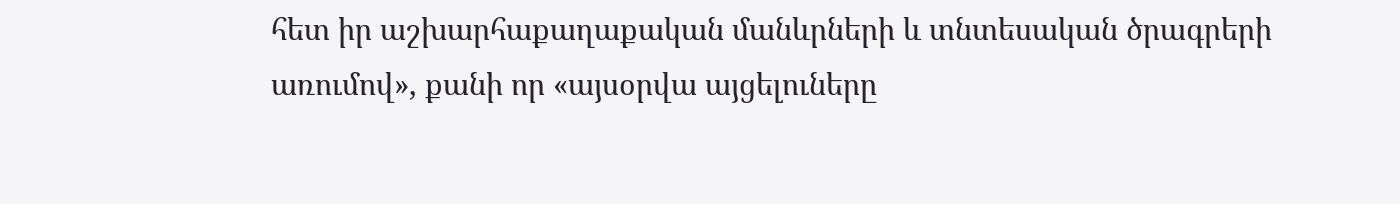հետ իր աշխարհաքաղաքական մանևրների և տնտեսական ծրագրերի առումով», քանի որ «այսօրվա այցելուները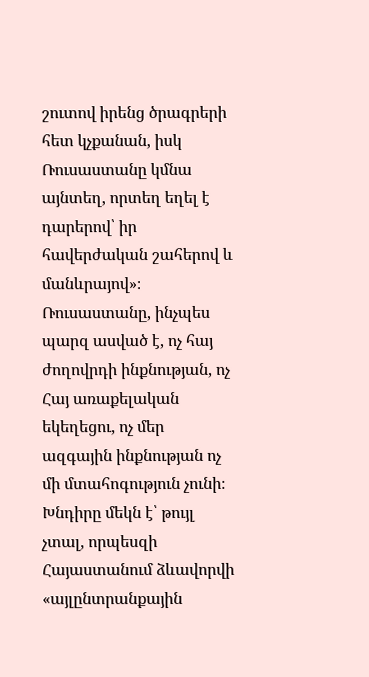շուտով իրենց ծրագրերի հետ կչքանան, իսկ Ռուսաստանը կմնա այնտեղ, որտեղ եղել է դարերով՝ իր հավերժական շահերով և մանևրայով»։
Ռուսաստանը, ինչպես պարզ ասված է, ոչ հայ ժողովրդի ինքնության, ոչ Հայ առաքելական եկեղեցու, ոչ մեր ազգային ինքնության ոչ մի մտահոգություն չունի։ Խնդիրը մեկն է՝ թույլ չտալ, որպեսզի Հայաստանում ձևավորվի «այլընտրանքային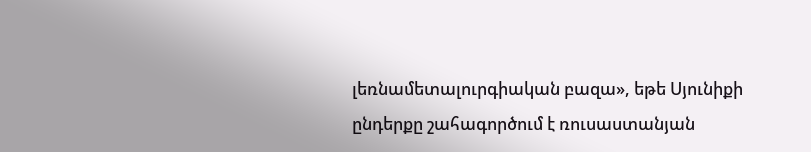լեռնամետալուրգիական բազա», եթե Սյունիքի ընդերքը շահագործում է ռուսաստանյան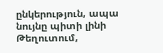ընկերություն, ապա նույնը պիտի լինի Թեղուտում,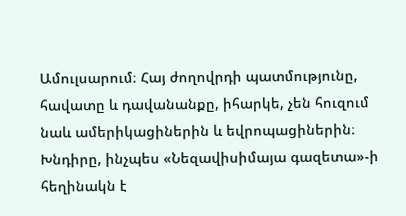Ամուլսարում։ Հայ ժողովրդի պատմությունը, հավատը և դավանանքը, իհարկե, չեն հուզում նաև ամերիկացիներին և եվրոպացիներին։ Խնդիրը, ինչպես «Նեզավիսիմայա գազետա»-ի հեղինակն է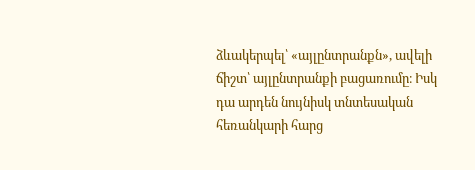ձևակերպել՝ «այլընտրանքն», ավելի ճիշտ՝ այլընտրանքի բացառումը։ Իսկ դա արդեն նույնիսկ տնտեսական հեռանկարի հարց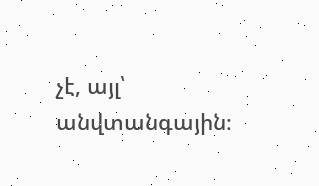չէ, այլ՝ անվտանգային։